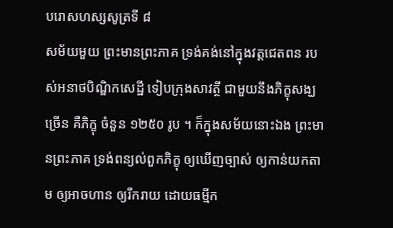បរោសហស្សសូត្រទី ៨
សម័យមួយ ព្រះមានព្រះភាគ ទ្រង់គង់នៅក្នុងវត្តជេតពន របស់អនាថបិណ្ឌិកសេដ្ឋី ទៀបក្រុងសាវត្ថី ជាមួយនឹងភិក្ខុសង្ឃច្រើន គឺភិក្ខុ ចំនួន ១២៥០ រូប ។ ក៏ក្នុងសម័យនោះឯង ព្រះមានព្រះភាគ ទ្រង់ពន្យល់ពួកភិក្ខុ ឲ្យឃើញច្បាស់ ឲ្យកាន់យកតាម ឲ្យអាចហាន ឲ្យរីករាយ ដោយធម្មីក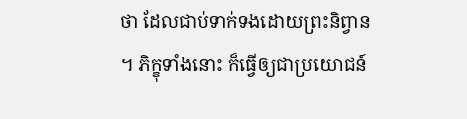ថា ដែលជាប់ទាក់ទងដោយព្រះនិព្វាន ។ ភិក្ខុទាំងនោះ ក៏ធ្វើឲ្យជាប្រយោជន៍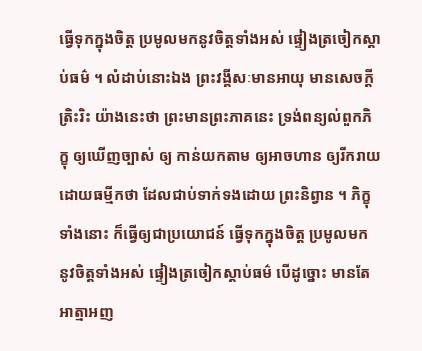ធ្វើទុកក្នុងចិត្ត ប្រមូលមកនូវចិត្តទាំងអស់ ផ្ទៀងត្រចៀកស្តាប់ធម៌ ។ លំដាប់នោះឯង ព្រះវង្គីសៈមានអាយុ មានសេចក្តីត្រិះរិះ យ៉ាងនេះថា ព្រះមានព្រះភាគនេះ ទ្រង់ពន្យល់ពួកភិក្ខុ ឲ្យឃើញច្បាស់ ឲ្យ កាន់យកតាម ឲ្យអាចហាន ឲ្យរីករាយដោយធម្មីកថា ដែលជាប់ទាក់ទងដោយ ព្រះនិព្វាន ។ ភិក្ខុទាំងនោះ ក៏ធ្វើឲ្យជាប្រយោជន៍ ធ្វើទុកក្នុងចិត្ត ប្រមូលមក នូវចិត្តទាំងអស់ ផ្ទៀងត្រចៀកស្តាប់ធម៌ បើដូច្នោះ មានតែអាត្មាអញ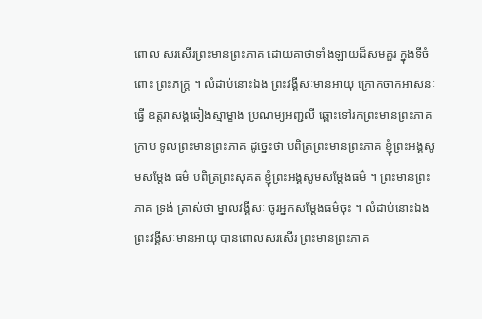ពោល សរសើរព្រះមានព្រះភាគ ដោយគាថាទាំងឡាយដ៏សមគួរ ក្នុងទីចំពោះ ព្រះភក្ត្រ ។ លំដាប់នោះឯង ព្រះវង្គីសៈមានអាយុ ក្រោកចាកអាសនៈ ធ្វើ ឧត្តរាសង្គឆៀងស្មាម្ខាង ប្រណម្យអញ្ជលី ឆ្ពោះទៅរកព្រះមានព្រះភាគ ក្រាប ទូលព្រះមានព្រះភាគ ដូច្នេះថា បពិត្រព្រះមានព្រះភាគ ខ្ញុំព្រះអង្គសូមសម្តែង ធម៌ បពិត្រព្រះសុគត ខ្ញុំព្រះអង្គសូមសម្តែងធម៌ ។ ព្រះមានព្រះភាគ ទ្រង់ ត្រាស់ថា ម្នាលវង្គីសៈ ចូរអ្នកសម្តែងធម៌ចុះ ។ លំដាប់នោះឯង ព្រះវង្គីសៈមានអាយុ បានពោលសរសើរ ព្រះមានព្រះភាគ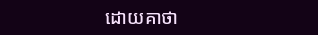ដោយគាថា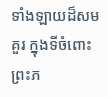ទាំងឡាយដ៏សមគួរ ក្នុងទីចំពោះព្រះភ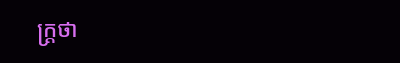ក្ត្រថា